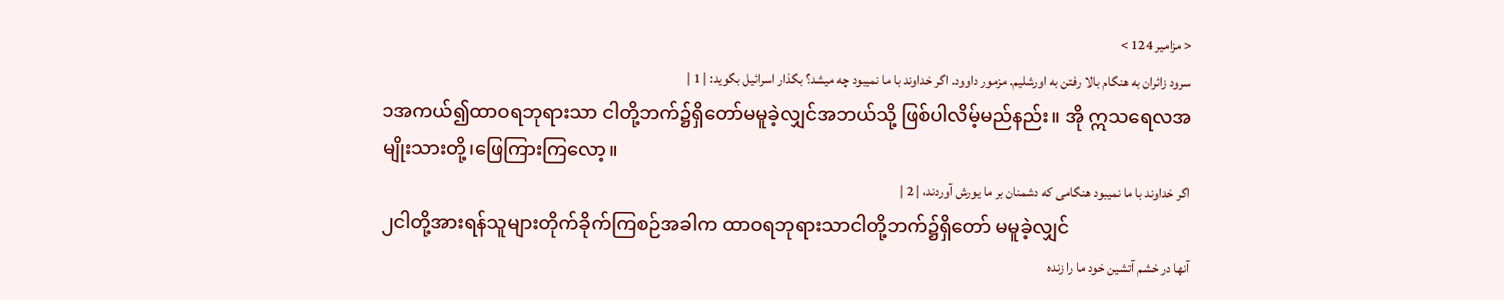< مزامیر 124 >
سرود زائران به هنگام بالا رفتن به اورشلیم. مزمور داوود. اگر خداوند با ما نمیبود چه میشد؟ بگذار اسرائیل بگوید: | 1 |
၁အကယ်၍ထာဝရဘုရားသာ ငါတို့ဘက်၌ရှိတော်မမူခဲ့လျှင်အဘယ်သို့ ဖြစ်ပါလိမ့်မည်နည်း။ အို ဣသရေလအမျိုးသားတို့၊ဖြေကြားကြလော့။
اگر خداوند با ما نمیبود هنگامی که دشمنان بر ما یورش آوردند، | 2 |
၂ငါတို့အားရန်သူများတိုက်ခိုက်ကြစဉ်အခါက ထာဝရဘုရားသာငါတို့ဘက်၌ရှိတော် မမူခဲ့လျှင်
آنها در خشم آتشین خود ما را زنده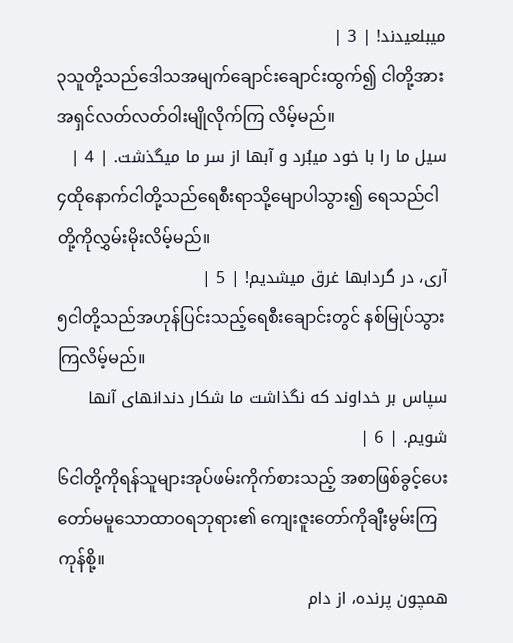میبلعیدند! | 3 |
၃သူတို့သည်ဒေါသအမျက်ချောင်းချောင်းထွက်၍ ငါတို့အားအရှင်လတ်လတ်ဝါးမျိုလိုက်ကြ လိမ့်မည်။
سیل ما را با خود میبُرد و آبها از سر ما میگذشت. | 4 |
၄ထိုနောက်ငါတို့သည်ရေစီးရာသို့မျောပါသွား၍ ရေသည်ငါတို့ကိုလွှမ်းမိုးလိမ့်မည်။
آری، در گردابها غرق میشدیم! | 5 |
၅ငါတို့သည်အဟုန်ပြင်းသည့်ရေစီးချောင်းတွင် နစ်မြုပ်သွားကြလိမ့်မည်။
سپاس بر خداوند که نگذاشت ما شکار دندانهای آنها شویم. | 6 |
၆ငါတို့ကိုရန်သူများအုပ်ဖမ်းကိုက်စားသည့် အစာဖြစ်ခွင့်ပေးတော်မမူသောထာဝရဘုရား၏ ကျေးဇူးတော်ကိုချီးမွမ်းကြကုန်စို့။
همچون پرنده، از دام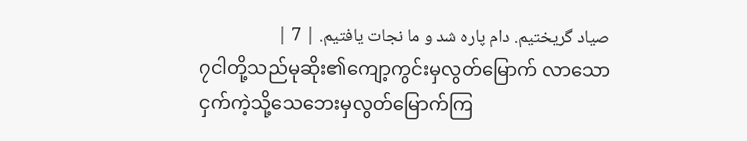صیاد گریختیم. دام پاره شد و ما نجات یافتیم. | 7 |
၇ငါတို့သည်မုဆိုး၏ကျော့ကွင်းမှလွတ်မြောက် လာသော ငှက်ကဲ့သို့သေဘေးမှလွတ်မြောက်ကြ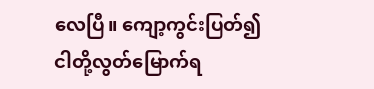လေပြီ။ ကျော့ကွင်းပြတ်၍ငါတို့လွတ်မြောက်ရ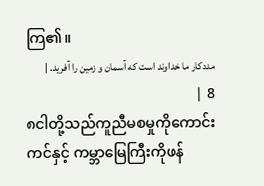ကြ၏။
مددکار ما خداوند است که آسمان و زمین را آفرید. | 8 |
၈ငါတို့သည်ကူညီမစမှုကိုကောင်းကင်နှင့် ကမ္ဘာမြေကြီးကိုဖန်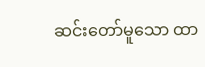ဆင်းတော်မူသော ထာ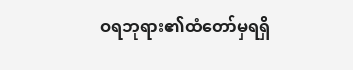ဝရဘုရား၏ထံတော်မှရရှိ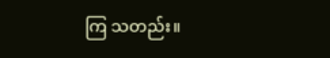ကြ သတည်း။